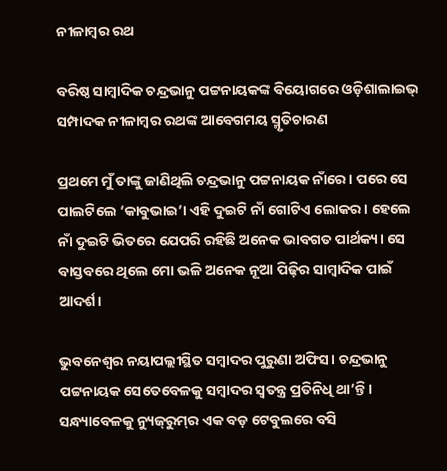ନୀଳାମ୍ବର ରଥ

ବରିଷ୍ଠ ସାମ୍ବାଦିକ ଚନ୍ଦ୍ରଭାନୁ ପଟ୍ଟନାୟକଙ୍କ ବିୟୋଗରେ ଓଡ଼ିଶାଲାଇଭ୍‌ ସମ୍ପାଦକ ନୀଳାମ୍ବର ରଥଙ୍କ ଆବେଗମୟ ସ୍ମୃତିଚାରଣ

ପ୍ରଥମେ ମୁଁ ତାଙ୍କୁ ଜାଣିଥିଲି ଚନ୍ଦ୍ରଭାନୁ ପଟ୍ଟନାୟକ ନାଁରେ। ପରେ ସେ ପାଲଟିଲେ ‘କାବୁଭାଇ’। ଏହି ଦୁଇଟି ନାଁ ଗୋଟିଏ ଲୋକର। ହେଲେ ନାଁ ଦୁଇଟି ଭିତରେ ଯେପରି ରହିଛି ଅନେକ ଭାବଗତ ପାର୍ଥକ୍ୟ। ସେ ବାସ୍ତବରେ ଥିଲେ ମୋ ଭଳି ଅନେକ ନୂଆ ପିଢ଼ିର ସାମ୍ବାଦିକ ପାଇଁ ଆଦର୍ଶ।

ଭୁବନେଶ୍ୱର ନୟାପଲ୍ଲୀସ୍ଥିତ ସମ୍ବାଦର ପୁରୁଣା ଅଫିସ। ଚନ୍ଦ୍ରଭାନୁ ପଟ୍ଟନାୟକ ସେତେବେଳକୁ ସମ୍ବାଦର ସ୍ୱତନ୍ତ୍ର ପ୍ରତିନିଧି ଥା’ନ୍ତି। ସନ୍ଧ୍ୟାବେଳକୁ ନ୍ୟୁଜ୍‌ରୁମ୍‌ର ଏକ ବଡ଼ ଟେବୁଲରେ ବସି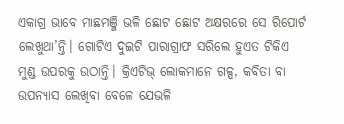ଏକାଗ୍ର ଭାବେ ମାଛମଞ୍ଜି ଭଳି ଛୋଟ ଛୋଟ ଅକ୍ଷରରେ ସେ ରିପୋର୍ଟ ଲେଖୁଥା’ନ୍ତି। ଗୋଟିଏ ଦୁଇଟି ପାରାଗ୍ରାଫ ସରିଲେ ହୁଏତ ଟିକିଏ ମୁଣ୍ଡ ଉପରକୁ ଉଠାନ୍ତି। କ୍ରିଏଟିଭ୍‌ ଲୋକମାନେ ଗଳ୍ପ, କବିତା ବା ଉପନ୍ୟାସ ଲେଖିବା ବେଳେ ଯେଭଳି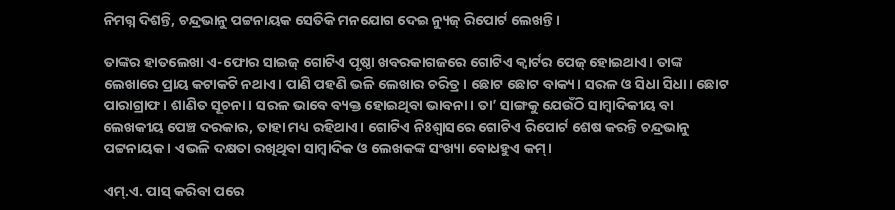ନିମଗ୍ନ ଦିଶନ୍ତି, ଚନ୍ଦ୍ରଭାନୁ ପଟ୍ଟନାୟକ ସେତିକି ମନଯୋଗ ଦେଇ ନ୍ୟୁଜ୍‌ ରିପୋର୍ଟ ଲେଖନ୍ତି।

ତାଙ୍କର ହାତଲେଖା ଏ-ଫୋର ସାଇଜ୍‌ ଗୋଟିଏ ପୃଷ୍ଠା ଖବରକାଗଜରେ ଗୋଟିଏ କ୍ୱାର୍ଟର ପେଜ୍‌ ହୋ‌ଇଥାଏ। ତାଙ୍କ ଲେଖାରେ ପ୍ରାୟ କଟାକଟି ନଥାଏ। ପାଣି ପହଣି ଭଳି ଲେଖାର ଚରିତ୍ର। ଛୋଟ ଛୋଟ ବାକ୍ୟ। ସରଳ ଓ ସିଧା ସିଧା। ଛୋଟ ପାରାଗ୍ରାଫ। ଶାଣିତ ସୂଚନା। ସରଳ ଭାବେ ବ୍ୟକ୍ତ ହୋ‍ଇଥିବା ଭାବନା। ତା’ ସାଙ୍ଗକୁ ଯେଉଁଠି ସାମ୍ବାଦିକୀୟ ବା ଲେଖକୀୟ ପେଞ୍ଚ ଦରକାର, ତାହା ମଧ୍ୟ ରହିଥାଏ। ଗୋଟିଏ ନିଃଶ୍ୱାସରେ ଗୋଟିଏ ରିପୋର୍ଟ ଶେଷ କରନ୍ତି ଚନ୍ଦ୍ରଭାନୁ ପଟ୍ଟନାୟକ। ଏଭଳି ଦକ୍ଷତା ରଖିଥିବା ସାମ୍ବାଦିକ ଓ ଲେଖକଙ୍କ ସଂଖ୍ୟା ବୋଧହୁଏ କମ୍‌।

ଏମ୍‌.ଏ. ପାସ୍‌ କରିବା ପରେ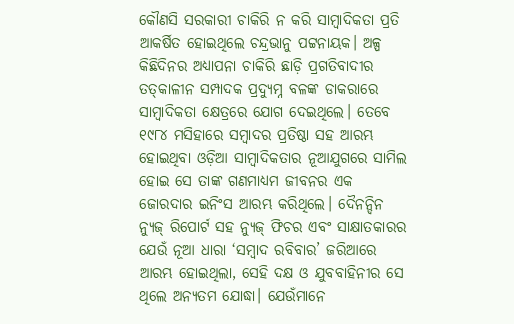କୌଣସି ସରକାରୀ ଚାକିରି ନ କରି ସାମ୍ବାଦିକତା ପ୍ରତି ଆକର୍ଷିତ ହୋ‌ଇଥିଲେ ଚନ୍ଦ୍ରଭାନୁ ପଟ୍ଟନାୟକ। ଅଳ୍ପ କିଛିଦିନର ଅଧ୍ୟାପନା ଚାକିରି ଛାଡ଼ି ପ୍ରଗତିବାଦୀର ତତ୍‌କାଳୀନ ସମ୍ପାଦକ ପ୍ରଦ୍ୟୁମ୍ନ ବଳଙ୍କ ଡାକରାରେ ସାମ୍ବାଦିକତା କ୍ଷେତ୍ରରେ ଯୋଗ ଦେଇଥିଲେ। ତେବେ ୧୯୮୪ ମସିହାରେ ସମ୍ବାଦର ପ୍ରତିଷ୍ଠା ସହ ଆରମ୍ଭ ହୋ‍ଇଥିବା ଓଡ଼ିଆ ସାମ୍ବାଦିକତାର ନୂଆଯୁଗରେ ସାମିଲ ହୋଇ ସେ ତାଙ୍କ ଗଣମାଧ୍ୟମ ଜୀବନର ଏକ ଜୋରଦାର ଇନିଂସ ଆରମ୍ଭ କରିଥିଲେ। ଦୈନନ୍ଦିନ ନ୍ୟୁଜ୍‌ ରିପୋର୍ଟ ସହ ନ୍ୟୁଜ୍‌ ଫିଚର ଏବଂ ସାକ୍ଷାତକାରର ଯେଉଁ ନୂଆ ଧାରା ‘ସମ୍ବାଦ ରବିବାର’ ଜରିଆରେ ଆରମ୍ଭ ହୋ‌ଇଥିଲା, ସେହି ଦକ୍ଷ ଓ ଯୁବବାହିନୀର ସେ ଥିଲେ ଅନ୍ୟତମ ଯୋଦ୍ଧା। ଯେଉଁମାନେ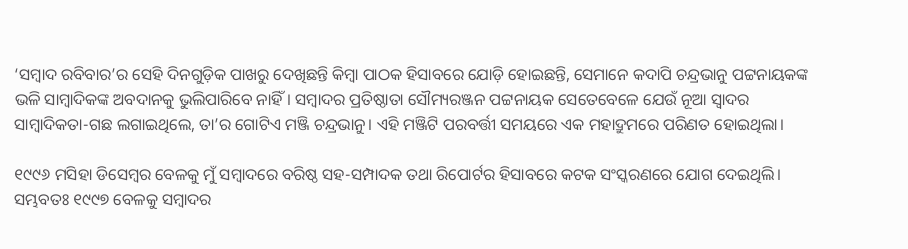‘ସମ୍ବାଦ ରବିବାର’ର ସେହି ଦିନଗୁଡ଼ିକ ପାଖରୁ ଦେଖିଛନ୍ତି କିମ୍ବା ପାଠକ ହିସାବରେ ଯୋଡ଼ି ହୋ‍ଇଛନ୍ତି, ସେମାନେ କଦାପି ଚନ୍ଦ୍ରଭାନୁ ପଟ୍ଟନାୟକଙ୍କ ଭଳି ସାମ୍ବାଦିକଙ୍କ ଅବଦାନକୁ ଭୁଲିପାରିବେ ନାହିଁ। ସମ୍ବାଦର ପ୍ରତିଷ୍ଠାତା ସୌମ୍ୟରଞ୍ଜନ ପଟ୍ଟନାୟକ ସେତେବେଳେ ଯେଉଁ ନୂଆ ସ୍ୱାଦର ସାମ୍ବାଦିକତା-ଗଛ ଲଗାଇଥିଲେ, ତା’ର ଗୋଟିଏ ମଞ୍ଜି ଚନ୍ଦ୍ରଭାନୁ। ଏହି ମଞ୍ଜିଟି ପରବର୍ତ୍ତୀ ସମୟରେ ଏକ ମହାଦ୍ରୁମରେ ପରିଣତ ହୋ‍ଇଥିଲା।

୧୯୯୬ ମସିହା ଡିସେମ୍ବର ବେଳକୁ ମୁଁ ସମ୍ବାଦରେ ବରିଷ୍ଠ ସହ-ସମ୍ପାଦକ ତଥା ରିପୋର୍ଟର ହିସାବରେ କଟକ ସଂସ୍କରଣରେ ଯୋଗ ଦେଇଥିଲି। ସମ୍ଭବତଃ ୧୯୯୭ ବେଳକୁ ସମ୍ବାଦର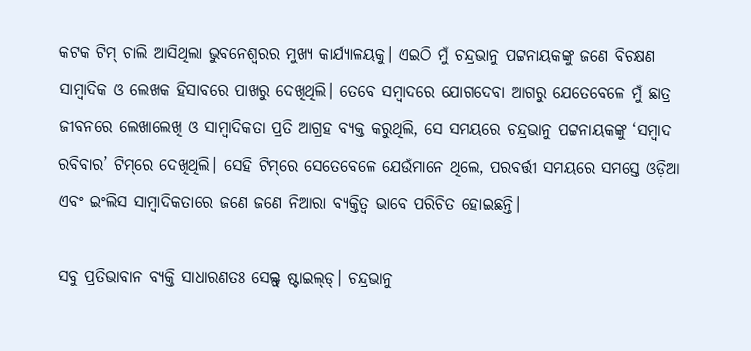କଟକ ଟିମ୍‌ ଚାଲି ଆସିଥିଲା ଭୁବନେଶ୍ୱରର ମୁଖ୍ୟ କାର୍ଯ୍ୟାଳୟକୁ। ଏଇଠି ମୁଁ ଚନ୍ଦ୍ରଭାନୁ ପଟ୍ଟନାୟକଙ୍କୁ ଜଣେ ବିଚକ୍ଷଣ ସାମ୍ବାଦିକ ଓ ଲେଖକ ହିସାବରେ ପାଖରୁ ଦେଖିଥିଲି। ତେବେ ସମ୍ବାଦରେ ଯୋଗଦେବା ଆଗରୁ ଯେତେବେଳେ ମୁଁ ଛାତ୍ର ଜୀବନରେ ଲେଖାଲେଖି ଓ ସାମ୍ବାଦିକତା ପ୍ରତି ଆଗ୍ରହ ବ୍ୟକ୍ତ କରୁଥିଲି, ସେ ସମୟରେ ଚନ୍ଦ୍ରଭାନୁ ପଟ୍ଟନାୟକଙ୍କୁ ‘ସମ୍ବାଦ ରବିବାର’ ଟିମ୍‌ରେ ଦେଖିଥିଲି। ସେହି ଟିମ୍‌ରେ ସେତେବେଳେ ଯେଉଁମାନେ ଥିଲେ, ପରବର୍ତ୍ତୀ ସମୟରେ ସମସ୍ତେ ଓଡ଼ିଆ ଏବଂ ଇଂଲିସ ସାମ୍ବାଦିକତାରେ ଜଣେ ଜଣେ ନିଆରା ବ୍ୟକ୍ତିତ୍ୱ ଭାବେ ପରିଚିତ ହୋ‍ଇଛନ୍ତି।

ସବୁ ପ୍ରତିଭାବାନ ବ୍ୟକ୍ତି ସାଧାରଣତଃ ସେଲ୍ଫ୍‌ ଷ୍ଟାଇଲ୍‌ଡ୍‌। ଚନ୍ଦ୍ରଭାନୁ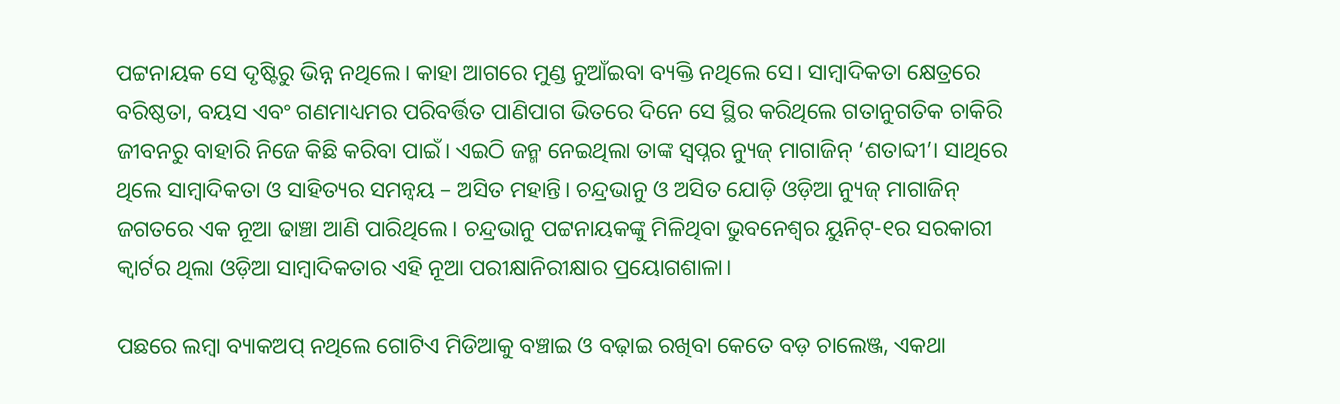ପଟ୍ଟନାୟକ ସେ ଦୃଷ୍ଟିରୁ ଭିନ୍ନ ନଥିଲେ। କାହା ଆଗରେ ମୁଣ୍ଡ ନୁଆଁଇବା ବ୍ୟକ୍ତି ନଥିଲେ ସେ। ସାମ୍ବାଦିକତା କ୍ଷେତ୍ରରେ ବରିଷ୍ଠତା, ବୟସ ଏବଂ ଗଣମାଧ୍ୟମର ପରିବର୍ତ୍ତିତ ପାଣିପାଗ ଭିତରେ ଦିନେ ସେ ସ୍ଥିର କରିଥିଲେ ଗତାନୁଗତିକ ଚାକିରି ଜୀବନରୁ ବାହାରି ନିଜେ କିଛି କରିବା ପାଇଁ। ଏଇଠି ଜନ୍ମ ନେଇଥିଲା ତାଙ୍କ ସ୍ୱପ୍ନର ନ୍ୟୁଜ୍‌ ମାଗାଜିନ୍‌ ‘ଶତାବ୍ଦୀ’। ସାଥିରେ ଥିଲେ ସାମ୍ବାଦିକତା ଓ ସାହିତ୍ୟର ସମନ୍ୱୟ – ଅସିତ ମହାନ୍ତି। ଚନ୍ଦ୍ରଭାନୁ ଓ ଅସିତ ଯୋଡ଼ି ଓଡ଼ିଆ ନ୍ୟୁଜ୍‌ ମାଗାଜିନ୍‌ ଜଗତରେ ଏକ ନୂଆ ଢାଞ୍ଚା ଆଣି ପାରିଥିଲେ। ଚନ୍ଦ୍ରଭାନୁ ପଟ୍ଟନାୟକଙ୍କୁ ମିଳିଥିବା ଭୁବନେଶ୍ୱର ୟୁନିଟ୍‌-୧ର ସରକାରୀ କ୍ୱାର୍ଟର ଥିଲା ଓଡ଼ିଆ ସାମ୍ବାଦିକତାର ଏହି ନୂଆ ପରୀକ୍ଷାନିରୀକ୍ଷାର ପ୍ରୟୋଗଶାଳା।

ପଛରେ ଲମ୍ବା ବ୍ୟାକଅପ୍‍ ନଥିଲେ ଗୋଟିଏ ମିଡିଆକୁ ବଞ୍ଚାଇ ଓ ବଢ଼ାଇ ରଖିବା କେତେ ବଡ଼ ଚାଲେଞ୍ଜ, ଏକଥା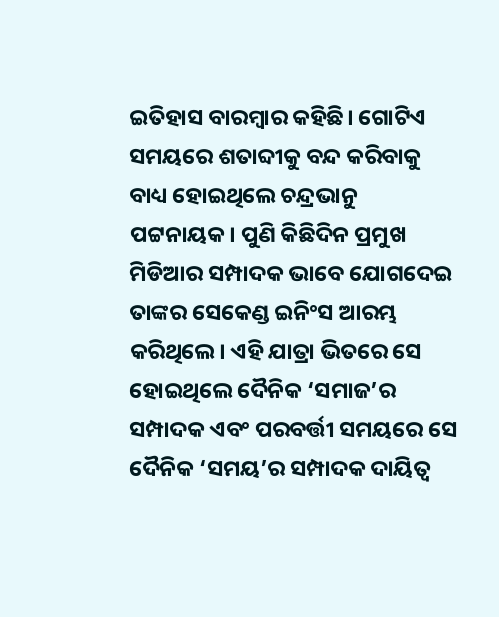ଇତିହାସ ବାରମ୍ବାର କହିଛି। ଗୋଟିଏ ସମୟରେ ଶତାବ୍ଦୀକୁ ବନ୍ଦ କରିବାକୁ ବାଧ୍ୟ ହୋ‌ଇଥିଲେ ଚନ୍ଦ୍ରଭାନୁ ପଟ୍ଟନାୟକ। ପୁଣି କିଛିଦିନ ପ୍ରମୁଖ ମିଡିଆର ସମ୍ପାଦକ ଭାବେ ଯୋଗଦେଇ ତାଙ୍କର ସେକେଣ୍ଡ ଇନିଂସ ଆରମ୍ଭ କରିଥିଲେ। ଏହି ଯାତ୍ରା ଭିତରେ ସେ ହୋ‍ଇଥିଲେ ଦୈନିକ ‘ସମାଜ’ର ସମ୍ପାଦକ ଏବଂ ପରବର୍ତ୍ତୀ ସମୟରେ ସେ ଦୈନିକ ‘ସମୟ’ର ସମ୍ପାଦକ ଦାୟିତ୍ୱ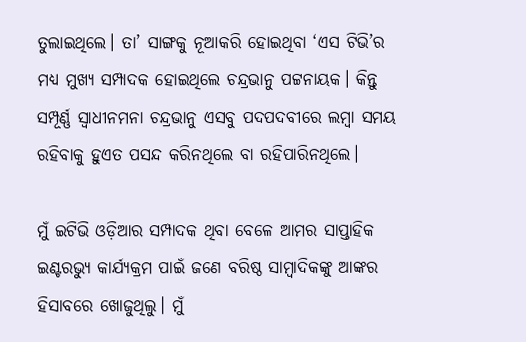ତୁଲାଇଥିଲେ। ତା’ ସାଙ୍ଗକୁ ନୂଆକରି ହୋ‍ଇଥିବା ‘ଏସ ଟିଭି’ର ମଧ୍ୟ ମୁଖ୍ୟ ସମ୍ପାଦକ ହୋ‍ଇଥିଲେ ଚନ୍ଦ୍ରଭାନୁ ପଟ୍ଟନାୟକ। କିନ୍ତୁ ସମ୍ପୂର୍ଣ୍ଣ ସ୍ୱାଧୀନମନା ଚନ୍ଦ୍ରଭାନୁ ଏସବୁ ପଦପଦବୀରେ ଲମ୍ବା ସମୟ ରହିବାକୁ ହୁଏତ ପସନ୍ଦ କରିନଥିଲେ ବା ରହିପାରିନଥିଲେ।

ମୁଁ ଇଟିଭି ଓଡ଼ିଆର ସମ୍ପାଦକ ଥିବା ବେଳେ ଆମର ସାପ୍ତାହିକ ଇଣ୍ଟରଭ୍ୟୁ କାର୍ଯ୍ୟକ୍ରମ ପାଇଁ ଜଣେ ବରିଷ୍ଠ ସାମ୍ବାଦିକଙ୍କୁ ଆଙ୍କର ହିସାବରେ ଖୋଜୁଥିଲୁ। ମୁଁ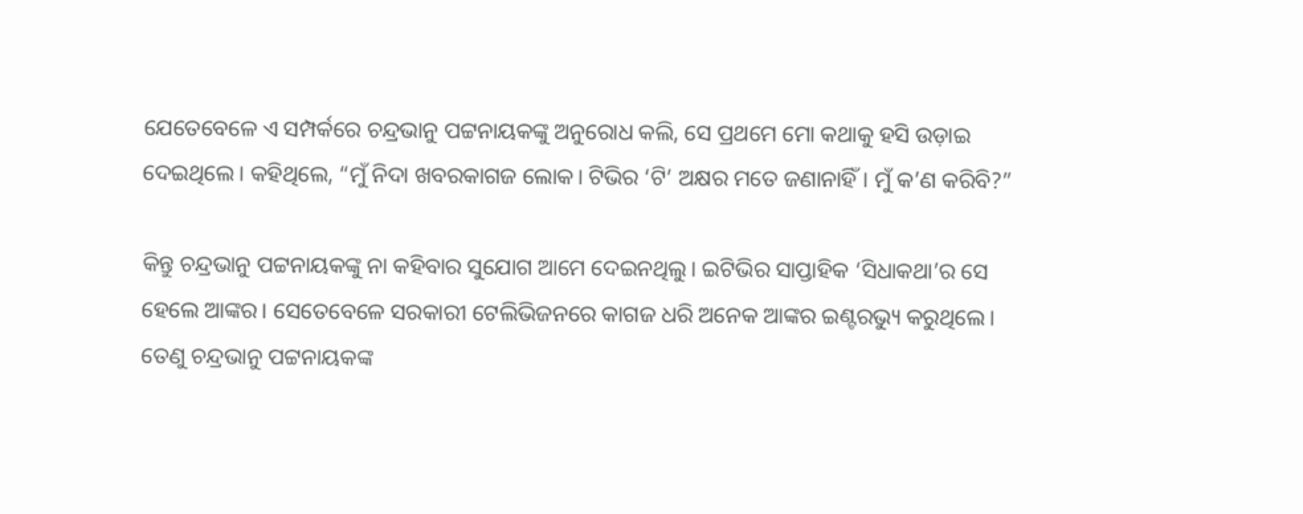ଯେତେବେଳେ ଏ ସମ୍ପର୍କରେ ଚନ୍ଦ୍ରଭାନୁ ପଟ୍ଟନାୟକଙ୍କୁ ଅନୁରୋଧ କଲି, ସେ ପ୍ରଥମେ ମୋ କଥାକୁ ହସି ଉଡ଼ାଇ ଦେଇଥିଲେ। କହିଥିଲେ, “ମୁଁ ନିଦା ଖବରକାଗଜ ଲୋକ। ଟିଭିର ‘ଟି’ ଅକ୍ଷର ମତେ ଜଣାନାହିଁ। ମୁଁ କ’ଣ କରିବି?”

କିନ୍ତୁ ଚନ୍ଦ୍ରଭାନୁ ପଟ୍ଟନାୟକଙ୍କୁ ନା କହିବାର ସୁଯୋଗ ଆମେ ଦେଇନଥିଲୁ। ଇଟିଭିର ସାପ୍ତାହିକ ‘ସିଧାକଥା’ର ସେ ହେଲେ ଆଙ୍କର। ସେତେବେଳେ ସରକାରୀ ଟେଲିଭିଜନରେ କାଗଜ ଧରି ଅନେକ ଆଙ୍କର ଇଣ୍ଟରଭ୍ୟୁ କରୁଥିଲେ। ତେଣୁ ଚନ୍ଦ୍ରଭାନୁ ପଟ୍ଟନାୟକଙ୍କ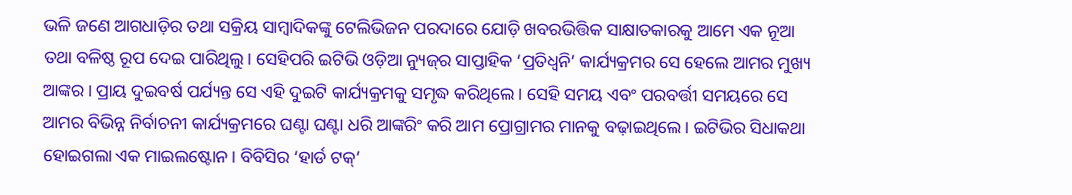ଭଳି ଜଣେ ଆଗଧାଡ଼ିର ତଥା ସକ୍ରିୟ ସାମ୍ବାଦିକଙ୍କୁ ଟେଲିଭିଜନ ପରଦାରେ ଯୋଡ଼ି ଖବରଭିତ୍ତିକ ସାକ୍ଷାତକାରକୁ ଆମେ ଏକ ନୂଆ ତଥା ବଳିଷ୍ଠ ରୂପ ଦେଇ ପାରିଥିଲୁ। ସେହିପରି ଇଟିଭି ଓଡ଼ିଆ ନ୍ୟୁଜ୍‌ର ସାପ୍ତାହିକ ‘ପ୍ରତିଧ୍ୱନି’ କାର୍ଯ୍ୟକ୍ରମର ସେ ହେଲେ ଆମର ମୁଖ୍ୟ ଆଙ୍କର। ପ୍ରାୟ ଦୁଇବର୍ଷ ପର୍ଯ୍ୟନ୍ତ ସେ ଏହି ଦୁଇଟି କାର୍ଯ୍ୟକ୍ରମକୁ ସମୃଦ୍ଧ କରିଥିଲେ। ସେହି ସମୟ ଏବଂ ପରବର୍ତ୍ତୀ ସମୟରେ ସେ ଆମର ବିଭିନ୍ନ ନିର୍ବାଚନୀ କାର୍ଯ୍ୟକ୍ରମରେ ଘଣ୍ଟା ଘଣ୍ଟା ଧରି ଆଙ୍କରିଂ କରି ଆମ ପ୍ରୋଗ୍ରାମର ମାନକୁ ବଢ଼ାଇଥିଲେ। ଇଟିଭିର ସିଧାକଥା ହୋ‌ଇଗଲା ଏକ ମାଇଲଷ୍ଟୋନ। ବିବିସିର ‘ହାର୍ଡ ଟକ୍‌’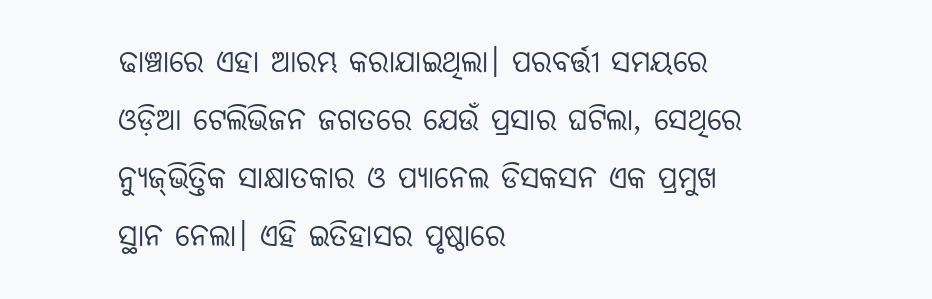ଢାଞ୍ଚାରେ ଏହା ଆରମ୍ଭ କରାଯାଇଥିଲା। ପରବର୍ତ୍ତୀ ସମୟରେ ଓଡ଼ିଆ ଟେଲିଭିଜନ ଜଗତରେ ଯେଉଁ ପ୍ରସାର ଘଟିଲା, ସେଥିରେ ନ୍ୟୁଜ୍‌ଭିତ୍ତିକ ସାକ୍ଷାତକାର ଓ ପ୍ୟାନେଲ ଡିସକସନ ଏକ ପ୍ରମୁଖ ସ୍ଥାନ ନେଲା। ଏହି ଇତିହାସର ପୃଷ୍ଠାରେ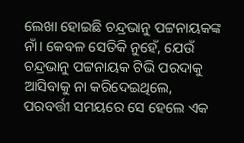ଲେଖା ହୋ‍ଇଛି ଚନ୍ଦ୍ରଭାନୁ ପଟ୍ଟନାୟକଙ୍କ ନାଁ। କେବଳ ସେତିକି ନୁହେଁ, ଯେଉଁ ଚନ୍ଦ୍ରଭାନୁ ପଟ୍ଟନାୟକ ଟିଭି ପରଦାକୁ ଆସିବାକୁ ନା କରିଦେଇଥିଲେ, ପରବର୍ତ୍ତୀ ସମୟରେ ସେ ହେଲେ ଏକ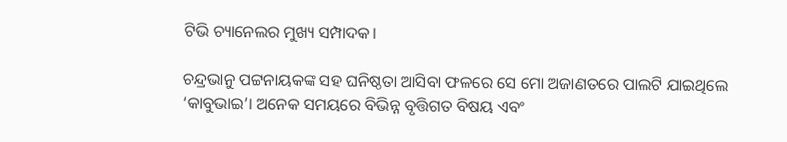ଟିଭି ଚ୍ୟାନେଲର ମୁଖ୍ୟ ସମ୍ପାଦକ।

ଚନ୍ଦ୍ରଭାନୁ ପଟ୍ଟନାୟକଙ୍କ ସହ ଘନିଷ୍ଠତା ଆସିବା ଫଳରେ ସେ ମୋ ଅଜାଣତରେ ପାଲଟି ଯାଇଥିଲେ ‘କାବୁଭାଇ’। ଅନେକ ସମୟରେ ବିଭିନ୍ନ ବୃତ୍ତିଗତ ବିଷୟ ଏବଂ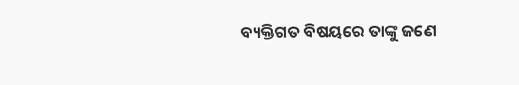ବ୍ୟକ୍ତିଗତ ବିଷୟରେ ତାଙ୍କୁ ଜଣେ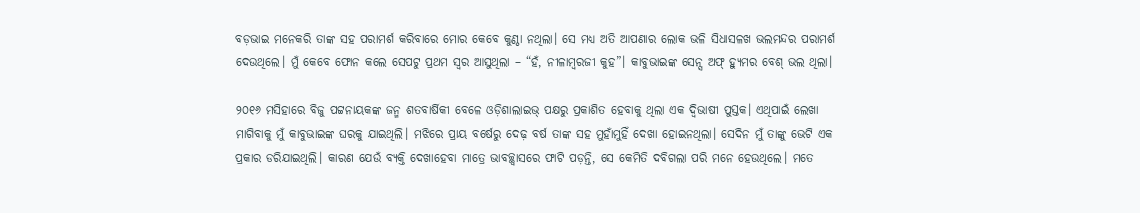ବଡ଼ଭାଇ ମନେକରି ତାଙ୍କ ସହ ପରାମର୍ଶ କରିବାରେ ମୋର କେବେ କୁଣ୍ଠା ନଥିଲା। ସେ ମଧ୍ୟ ଅତି ଆପଣାର ଲୋକ ଭଳି ସିଧାସଳଖ ଭଲମନ୍ଦର ପରାମର୍ଶ ଦେଉଥିଲେ। ମୁଁ କେବେ ଫୋନ କଲେ ସେପଟୁ ପ୍ରଥମ ସ୍ୱର ଆସୁଥିଲା – “ହଁ, ନୀଳାମ୍ବରଜୀ କୁହ”। କାବୁଭାଇଙ୍କ ସେନ୍ସ ଅଫ୍‌ ହ୍ୟୁମର ବେଶ୍‌ ଭଲ ଥିଲା।

୨୦୧୬ ମସିହାରେ ବିଜୁ ପଟ୍ଟନାୟକଙ୍କ ଜନ୍ମ ଶତବାର୍ଷିକୀ ବେଳେ ଓଡ଼ିଶାଲାଇଭ୍‌ ପକ୍ଷରୁ ପ୍ରକାଶିତ ହେବାକୁ ଥିଲା ଏକ ଦ୍ୱିଭାଷୀ ପୁସ୍ତକ। ଏଥିପାଇଁ ଲେଖା ମାଗିବାକୁ ମୁଁ କାବୁଭାଇଙ୍କ ଘରକୁ ଯାଇଥିଲି। ମଝିରେ ପ୍ରାୟ ବର୍ଷେରୁ ଦେଢ଼ ବର୍ଷ ତାଙ୍କ ସହ ମୁହାଁମୁହିଁ ଦେଖା ହୋ‌ଇନଥିଲା। ସେଦିନ ମୁଁ ତାଙ୍କୁ ଭେଟି ଏକ ପ୍ରକାର ଡରିଯାଇଥିଲି। କାରଣ ଯେଉଁ ବ୍ୟକ୍ତି ଦେଖାହେବା ମାତ୍ରେ ଭାବଚ୍ଛ୍ୱାସରେ ଫାଟି ପଡ଼ନ୍ତି, ସେ କେମିତି ଦବିଗଲା ପରି ମନେ ହେଉଥିଲେ। ମତେ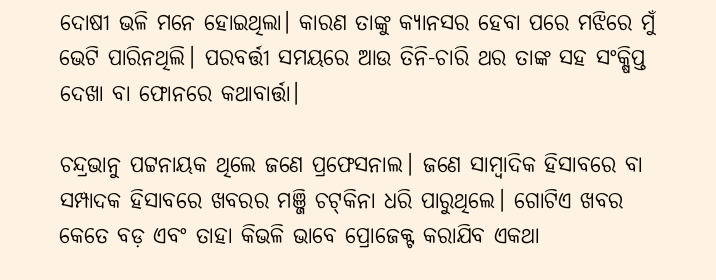ଦୋଷୀ ଭଳି ମନେ ହୋ‍ଇଥିଲା। କାରଣ ତାଙ୍କୁ କ୍ୟାନସର ହେବା ପରେ ମଝିରେ ମୁଁ ଭେଟି ପାରିନଥିଲି। ପରବର୍ତ୍ତୀ ସମୟରେ ଆଉ ତିନି-ଚାରି ଥର ତାଙ୍କ ସହ ସଂକ୍ଷିପ୍ତ ଦେଖା ବା ଫୋନରେ କଥାବାର୍ତ୍ତା।

ଚନ୍ଦ୍ରଭାନୁ ପଟ୍ଟନାୟକ ଥିଲେ ଜଣେ ପ୍ରଫେସନାଲ। ଜଣେ ସାମ୍ବାଦିକ ହିସାବରେ ବା ସମ୍ପାଦକ ହିସାବରେ ଖବରର ମଞ୍ଜି ଚଟ୍‌କିନା ଧରି ପାରୁଥିଲେ। ଗୋଟିଏ ଖବର କେତେ ବଡ଼ ଏବଂ ତାହା କିଭଳି ଭାବେ ପ୍ରୋଜେକ୍ଟ କରାଯିବ ଏକଥା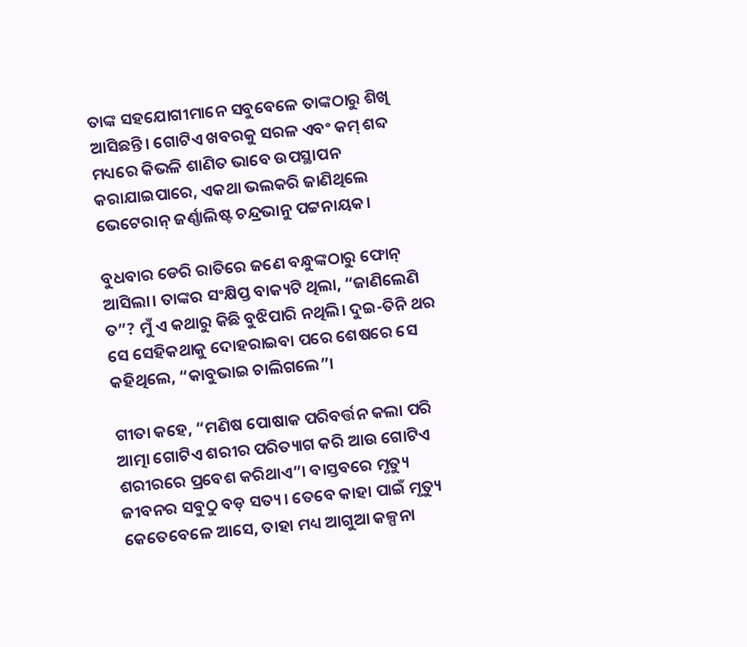ତାଙ୍କ ସହଯୋଗୀମାନେ ସବୁବେଳେ ତାଙ୍କଠାରୁ ଶିଖି ଆସିଛନ୍ତି। ଗୋଟିଏ ଖବରକୁ ସରଳ ଏବଂ କମ୍‌ ଶବ୍ଦ ମଧ୍ୟରେ କିଭଳି ଶାଣିତ ଭାବେ ଉପସ୍ଥାପନ କରାଯାଇପାରେ, ଏକଥା ଭଲକରି ଜାଣିଥିଲେ ଭେଟେରାନ୍‌ ଜର୍ଣ୍ଣାଲିଷ୍ଟ ଚନ୍ଦ୍ରଭାନୁ ପଟ୍ଟନାୟକ।

ବୁଧବାର ଡେରି ରାତିରେ ଜଣେ ବନ୍ଧୁଙ୍କଠାରୁ ଫୋନ୍‌ ଆସିଲା। ତାଙ୍କର ସଂକ୍ଷିପ୍ତ ବାକ୍ୟଟି ଥିଲା, “ଜାଣିଲେଣି ତ”? ମୁଁ ଏ କଥାରୁ କିଛି ବୁଝିପାରି ନଥିଲି। ଦୁଇ-ତିନି ଥର ସେ ସେହିକଥାକୁ ଦୋହରାଇବା ପରେ ଶେଷରେ ସେ କହିଥିଲେ, “କାବୁଭାଇ ଚାଲିଗଲେ”।

ଗୀତା କହେ, “ମଣିଷ ପୋଷାକ ପରିବର୍ତ୍ତନ କଲା ପରି ଆତ୍ମା ଗୋଟିଏ ଶରୀର ପରିତ୍ୟାଗ କରି ଆଉ ଗୋଟିଏ ଶରୀରରେ ପ୍ରବେଶ କରିଥାଏ”। ବାସ୍ତବରେ ମୃତ୍ୟୁ ଜୀବନର ସବୁଠୁ ବଡ଼ ସତ୍ୟ। ତେବେ କାହା ପାଇଁ ମୃତ୍ୟୁ କେତେବେଳେ ଆସେ, ତାହା ମଧ୍ୟ ଆଗୁଆ କଳ୍ପନା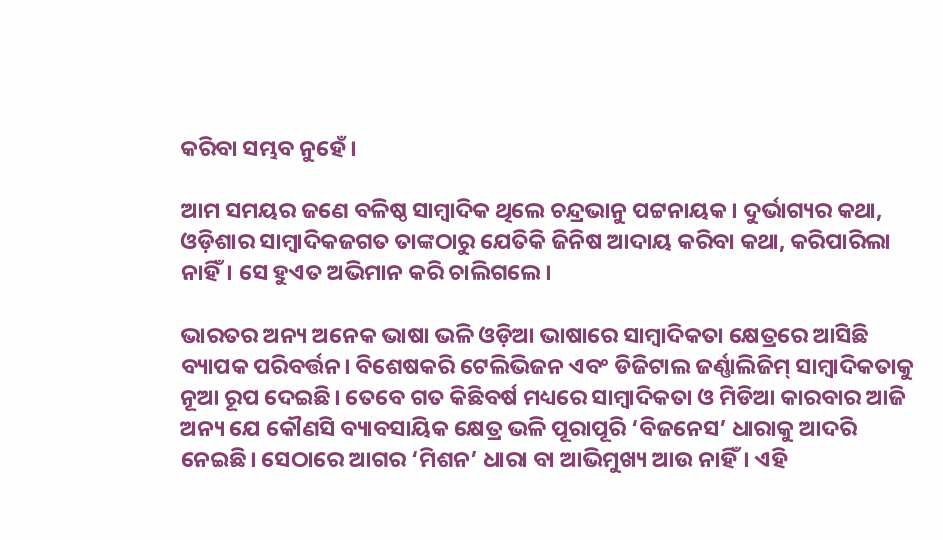କରିବା ସମ୍ଭବ ନୁହେଁ।

ଆମ ସମୟର ଜଣେ ବଳିଷ୍ଠ ସାମ୍ବାଦିକ ଥିଲେ ଚନ୍ଦ୍ରଭାନୁ ପଟ୍ଟନାୟକ। ଦୁର୍ଭାଗ୍ୟର କଥା, ଓଡ଼ିଶାର ସାମ୍ବାଦିକଜଗତ ତାଙ୍କଠାରୁ ଯେତିକି ଜିନିଷ ଆଦାୟ କରିବା କଥା, କରିପାରିଲା ନାହିଁ। ସେ ହୁଏତ ଅଭିମାନ କରି ଚାଲିଗଲେ।

ଭାରତର ଅନ୍ୟ ଅନେକ ଭାଷା ଭଳି ଓଡ଼ିଆ ଭାଷାରେ ସାମ୍ବାଦିକତା କ୍ଷେତ୍ରରେ ଆସିଛି ବ୍ୟାପକ ପରିବର୍ତ୍ତନ। ବିଶେଷକରି ଟେଲିଭିଜନ ଏବଂ ଡିଜିଟାଲ ଜର୍ଣ୍ଣାଲିଜିମ୍‌ ସାମ୍ବାଦିକତାକୁ ନୂଆ ରୂପ ଦେଇଛି। ତେବେ ଗତ କିଛିବର୍ଷ ମଧ୍ୟରେ ସାମ୍ବାଦିକତା ଓ ମିଡିଆ କାରବାର ଆଜି ଅନ୍ୟ ଯେ କୌଣସି ବ୍ୟାବସାୟିକ କ୍ଷେତ୍ର ଭଳି ପୂରାପୂରି ‘ବିଜନେସ’ ଧାରାକୁ ଆଦରି ନେଇଛି। ସେଠାରେ ଆଗର ‘ମିଶନ’ ଧାରା ବା ଆଭିମୁଖ୍ୟ ଆଉ ନାହିଁ। ଏହି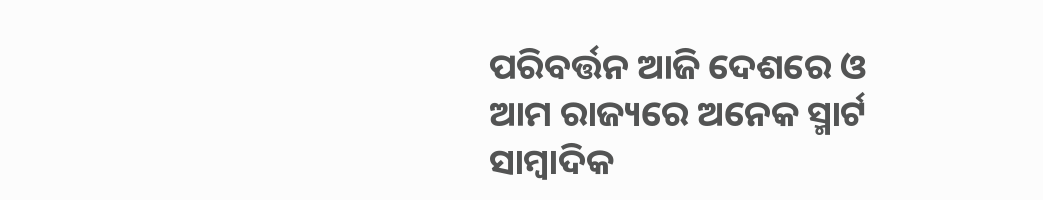ପରିବର୍ତ୍ତନ ଆଜି ଦେଶରେ ଓ ଆମ ରାଜ୍ୟରେ ଅନେକ ସ୍ମାର୍ଟ ସାମ୍ବାଦିକ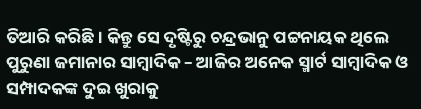ତିଆରି କରିଛି। କିନ୍ତୁ ସେ ଦୃଷ୍ଟିରୁ ଚନ୍ଦ୍ରଭାନୁ ପଟ୍ଟନାୟକ ଥିଲେ ପୁରୁଣା ଜମାନାର ସାମ୍ବାଦିକ – ଆଜିର ଅନେକ ସ୍ମାର୍ଟ ସାମ୍ବାଦିକ ଓ ସମ୍ପାଦକଙ୍କ ଦୁଇ ଖୁରାକୁ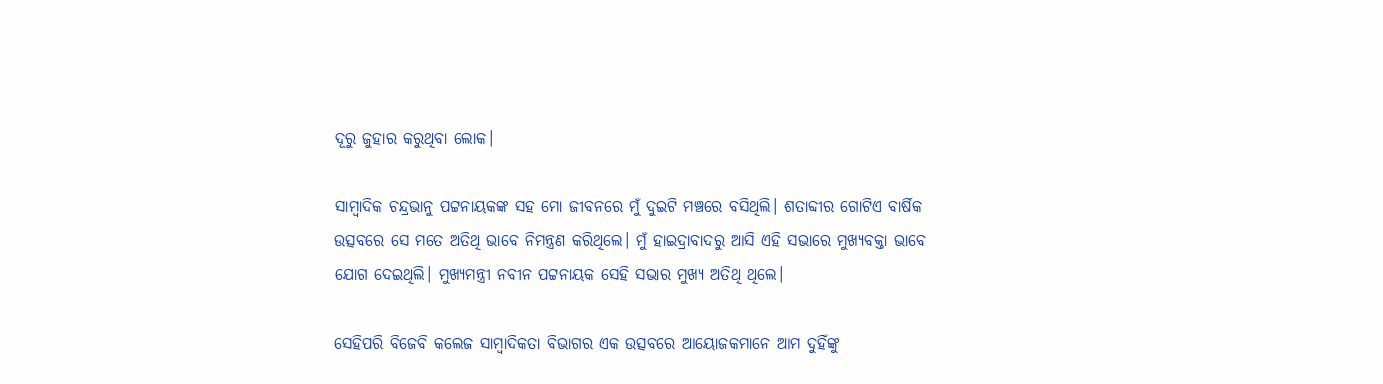ଦୂରୁ ଜୁହାର କରୁଥିବା ଲୋକ।

ସାମ୍ବାଦିକ ଚନ୍ଦ୍ରଭାନୁ ପଟ୍ଟନାୟକଙ୍କ ସହ ମୋ ଜୀବନରେ ମୁଁ ଦୁଇଟି ମଞ୍ଚରେ ବସିଥିଲି। ଶତାବ୍ଦୀର ଗୋଟିଏ ବାର୍ଷିକ ଉତ୍ସବରେ ସେ ମତେ ଅତିଥି ଭାବେ ନିମନ୍ତ୍ରଣ କରିଥିଲେ। ମୁଁ ହାଇଦ୍ରାବାଦରୁ ଆସି ଏହି ସଭାରେ ମୁଖ୍ୟବକ୍ତା ଭାବେ ଯୋଗ ଦେଇଥିଲି। ମୁଖ୍ୟମନ୍ତ୍ରୀ ନବୀନ ପଟ୍ଟନାୟକ ସେହି ସଭାର ମୁଖ୍ୟ ଅତିଥି ଥିଲେ।

ସେହିପରି ବିଜେବି କଲେଜ ସାମ୍ବାଦିକତା ବିଭାଗର ଏକ ଉତ୍ସବରେ ଆୟୋଜକମାନେ ଆମ ଦୁହିଁଙ୍କୁ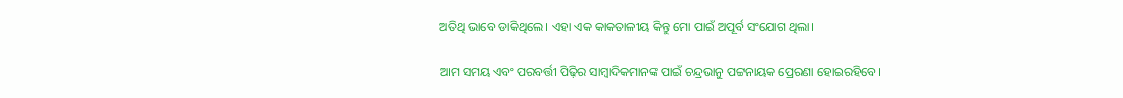ଅତିଥି ଭାବେ ଡାକିଥିଲେ। ଏହା ଏକ କାକତାଳୀୟ କିନ୍ତୁ ମୋ ପାଇଁ ଅପୂର୍ବ ସଂଯୋଗ ଥିଲା।

ଆମ ସମୟ ଏବଂ ପରବର୍ତ୍ତୀ ପିଢ଼ିର ସାମ୍ବାଦିକମାନଙ୍କ ପାଇଁ ଚନ୍ଦ୍ରଭାନୁ ପଟ୍ଟନାୟକ ପ୍ରେରଣା ହୋ‌ଇରହିବେ।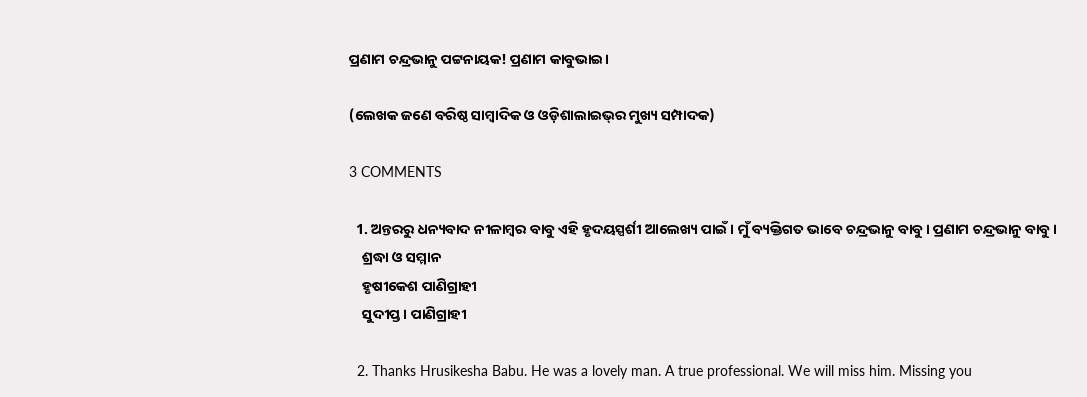ପ୍ରଣାମ ଚନ୍ଦ୍ରଭାନୁ ପଟ୍ଟନାୟକ! ପ୍ରଣାମ କାବୁଭାଇ।

(ଲେଖକ ଜଣେ ବରିଷ୍ଠ ସାମ୍ବାଦିକ ଓ ଓଡ଼ିଶାଲାଇଭ୍‌ର ମୁଖ୍ୟ ସମ୍ପାଦକ)

3 COMMENTS

  1. ଅନ୍ତରରୁ ଧନ୍ୟବାଦ ନୀଳାମ୍ବର ବାବୁ ଏହି ହୃଦୟସ୍ପର୍ଶୀ ଆଲେଖ୍ୟ ପାଇଁ। ମୁଁ ବ୍ୟକ୍ତିଗତ ଭାବେ ଚନ୍ଦ୍ରଭାନୁ ବାବୁ। ପ୍ରଣାମ ଚନ୍ଦ୍ରଭାନୁ ବାବୁ।
    ଶ୍ରଦ୍ଧା ଓ ସମ୍ମାନ
    ହୃଷୀକେଶ ପାଣିଗ୍ରାହୀ
    ସୁଦୀପ୍ତ। ପାଣିଗ୍ରାହୀ

  2. Thanks Hrusikesha Babu. He was a lovely man. A true professional. We will miss him. Missing you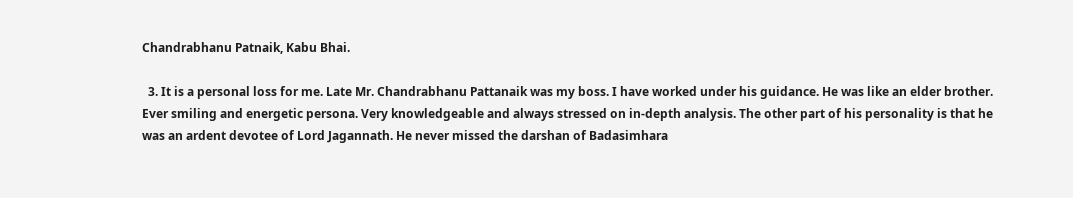Chandrabhanu Patnaik, Kabu Bhai.

  3. It is a personal loss for me. Late Mr. Chandrabhanu Pattanaik was my boss. I have worked under his guidance. He was like an elder brother. Ever smiling and energetic persona. Very knowledgeable and always stressed on in-depth analysis. The other part of his personality is that he was an ardent devotee of Lord Jagannath. He never missed the darshan of Badasimhara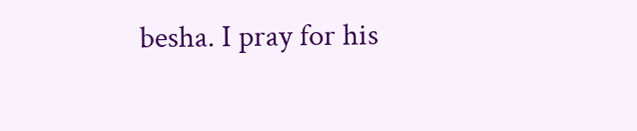besha. I pray for his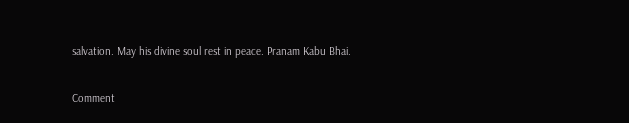salvation. May his divine soul rest in peace. Pranam Kabu Bhai.

Comment